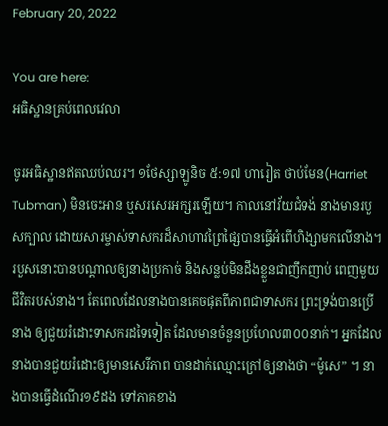February 20, 2022

You are here:
អធិស្ឋានគ្រប់ពេលវេលា

ចូរអធិស្ឋានឥតឈប់ឈរ។ ១ថែស្សាឡូនិច ៥:១៧ ហារៀត ថាប់មែន(Harriet Tubman) មិនចេះអាន ឬសរសេរអក្សរឡើយ។ កាលនៅវ័យជំទង់ នាងមានរបួសក្បាល ដោយសារម្ចាស់ទាសករដ៏សាហាវព្រៃផ្សៃបានធ្វើអំពើហិង្សាមកលើនាង។ របួសនោះបានបណ្តាលឲ្យនាងប្រកាច់ និងសន្លប់មិនដឹងខ្លួនជាញឹកញាប់ ពេញមួយជីវិតរបស់នាង។ តែពេលដែលនាងបានគេចផុតពីភាពជាទាសករ ព្រះទ្រង់បានប្រើនាង ឲ្យជួយរំដោះទាសករដទៃទៀត ដែលមានចំនួនប្រហែល៣០០នាក់។ អ្នកដែលនាងបានជួយរំដោះឲ្យមានសេរីភាព បានដាក់ឈ្មោះក្រៅឲ្យនាងថា “ម៉ូសេ” ។ នាងបានធ្វើដំណើរ១៩ដង ទៅភាគខាង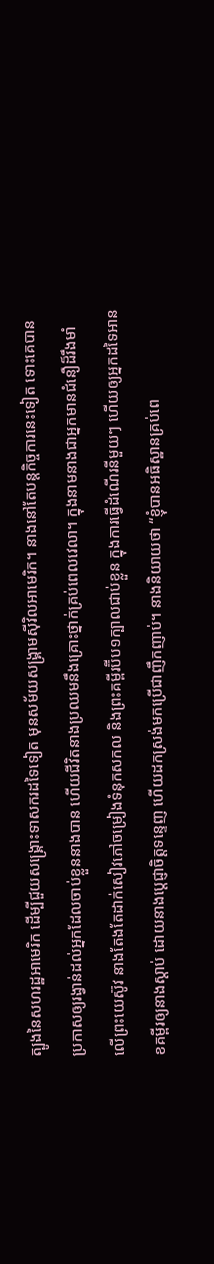ត្បូងនៃសហរដ្ឋអាមេរិក ដើម្បីជួយសង្រ្គោះទាសករដទៃទៀត មុនសម័យសង្រ្គាមស៊ីវិលអាមេរិក។ នាងនៅតែបន្តកិច្ចការនេះទៀត ទោះគេបានប្រកាសឲ្យរង្វាន់ដល់អ្នកដែលចាប់ខ្លួននាងបាន ហើយជីវិតនាងប្រឈមនឹងគ្រោះថ្នាក់គ្រប់ពេលវេលា។ ក្នុងនាមនាងជាអ្នកមានជំនឿដ៏រឹងមាំ លើព្រះយេស៊ូវ នាងតែងតែដាក់សៀវភៅចម្រៀងទំនុកសកល និងព្រះគម្ពីរប៊ីប១ក្បាលជាប់ខ្លួន ក្នុងការធ្វើដំណើរនីមួយៗ ហើយឲ្យអ្នកដទៃអានខគម្ពីរឲ្យនាងស្តាប់ ដោយនាងប្តេជ្ញាចិត្តទន្ទេញ ហើយដកស្រង់មកប្រើជាញឹកញាប់។ នាងនិយាយថា “ខ្ញុំបានអធិស្ឋានគ្រប់ពេ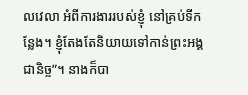លវេលា អំពីការងាររបស់ខ្ញុំ នៅគ្រប់ទីកន្លែង។ ខ្ញុំតែងតែនិយាយទៅកាន់ព្រះអង្គជានិច្ច”។ នាងក៏បា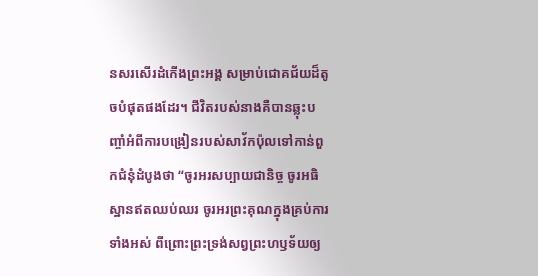នសរសើរដំកើងព្រះអង្គ សម្រាប់ជោគជ័យដ៏តូចបំផុតផងដែរ។ ជីវិតរបស់នាងគឺបានឆ្លុះបញ្ចាំអំពីការបង្រៀនរបស់សាវ័កប៉ុលទៅកាន់ពួកជំនុំដំបូងថា “ចូរអរសប្បាយជានិច្ច ចូរអធិស្ឋានឥតឈប់ឈរ ចូរអរព្រះគុណក្នុងគ្រប់ការទាំងអស់ ពីព្រោះព្រះទ្រង់សព្វព្រះហឫទ័យឲ្យ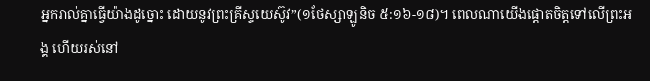អ្នករាល់គ្នាធ្វើយ៉ាងដូច្នោះ ដោយនូវព្រះគ្រីស្ទយេស៊ូវ”(១ថែស្សាឡូនិច ៥:១៦-១៨)។ ពេលណាយើងផ្តោតចិត្តទៅលើព្រះអង្គ ហើយរស់នៅ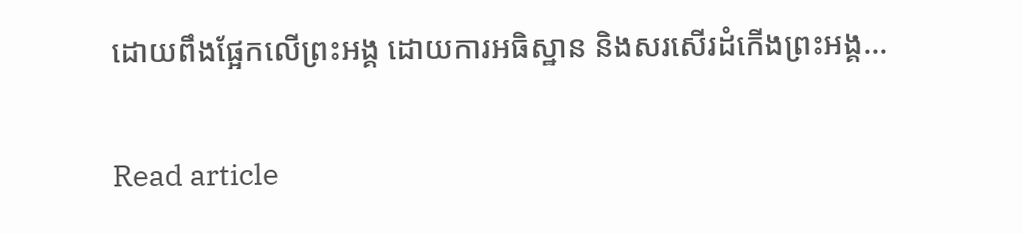ដោយពឹងផ្អែកលើព្រះអង្គ ដោយការអធិស្ឋាន និងសរសើរដំកើងព្រះអង្គ…

Read article